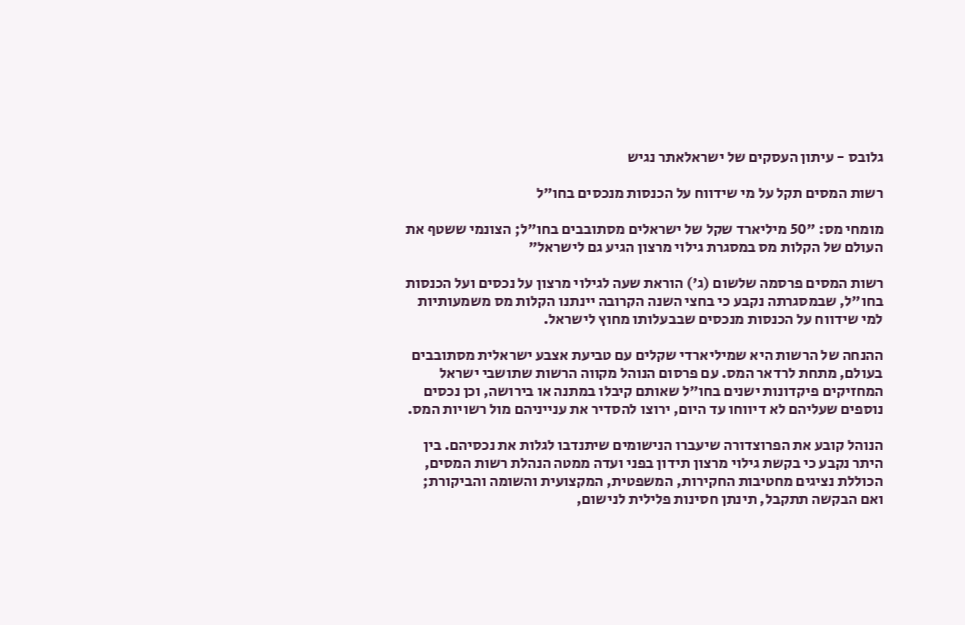גלובס - עיתון העסקים של ישראלאתר נגיש

רשות המסים תקל על מי שידווח על הכנסות מנכסים בחו"ל

מומחי מס: "50 מיליארד שקל של ישראלים מסתובבים בחו"ל; הצונמי ששטף את העולם של הקלות מס במסגרת גילוי מרצון הגיע גם לישראל"

רשות המסים פרסמה שלשום (ג') הוראת שעה לגילוי מרצון על נכסים ועל הכנסות בחו"ל, שבמסגרתה נקבע כי בחצי השנה הקרובה יינתנו הקלות מס משמעותיות למי שידווח על הכנסות מנכסים שבבעלותו מחוץ לישראל.

ההנחה של הרשות היא שמיליארדי שקלים עם טביעת אצבע ישראלית מסתובבים בעולם, מתחת לרדאר המס. עם פרסום הנוהל מקווה הרשות שתושבי ישראל המחזיקים פיקדונות ישנים בחו"ל שאותם קיבלו במתנה או בירושה, וכן נכסים נוספים שעליהם לא דיווחו עד היום, ירוצו להסדיר את ענייניהם מול רשויות המס.

הנוהל קובע את הפרוצדורה שיעברו הנישומים שיתנדבו לגלות את נכסיהם. בין היתר נקבע כי בקשת גילוי מרצון תידון בפני ועדה ממטה הנהלת רשות המסים, הכוללת נציגים מחטיבות החקירות, המשפטית, המקצועית והשומה והביקורת; ואם הבקשה תתקבל, תינתן חסינות פלילית לנישום,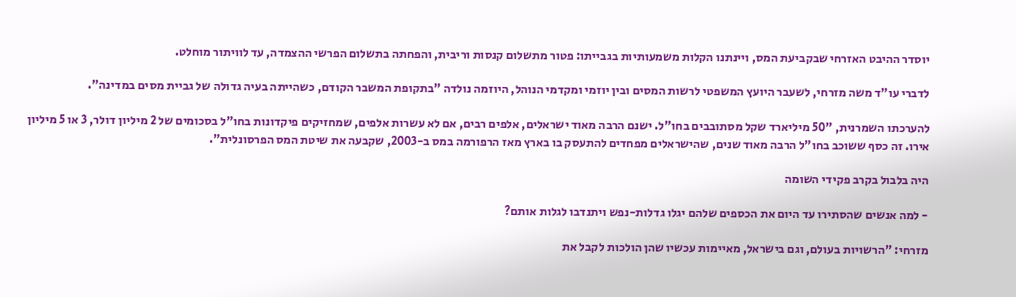יוסדר ההיבט האזרחי שבקביעת המס, ויינתנו הקלות משמעותיות בגבייתו: פטור מתשלום קנסות וריבית, והפחתה בתשלום הפרשי ההצמדה, עד לוויתור מוחלט.

לדברי עו"ד משה מזרחי, לשעבר היועץ המשפטי לרשות המסים ובין יוזמי ומקדמי הנוהל, היוזמה נולדה "בתקופת המשבר הקודם, כשהייתה בעיה גדולה של גביית מסים במדינה".

להערכתו השמרנית, "50 מיליארד שקל מסתובבים בחו"ל. ישנם הרבה מאוד ישראלים, אלפים רבים, אם לא עשרות אלפים, שמחזיקים פיקדונות בחו"ל בסכומים של 2 מיליון דולר, 3 או 5 מיליון אירו. זה כסף ששוכב בחו"ל הרבה מאוד שנים, שהישראלים מפחדים להתעסק בו בארץ מאז הרפורמה במס ב-2003, שקבעה את שיטת המס הפרסונלית".

היה בלבול בקרב פקידי השומה

- למה אנשים שהסתירו עד היום את הכספים שלהם יגלו גדלות-נפש ויתנדבו לגלות אותם?

מזרחי: "הרשויות בעולם, וגם בישראל, מאיימות עכשיו שהן הולכות לקבל את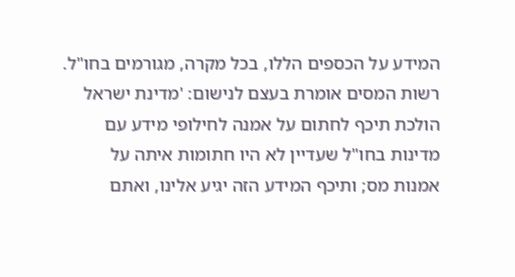המידע על הכספים הללו, בכל מקרה, מגורמים בחו"ל. רשות המסים אומרת בעצם לנישום: 'מדינת ישראל הולכת תיכף לחתום על אמנה לחילופי מידע עם מדינות בחו"ל שעדיין לא היו חתומות איתה על אמנות מס; ותיכף המידע הזה יגיע אלינו, ואתם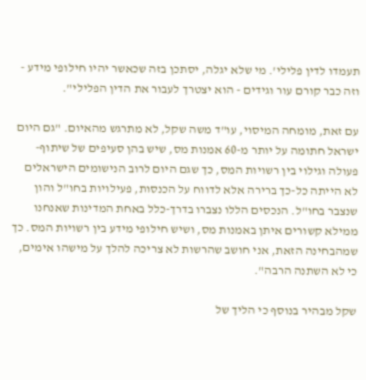תעמדו לדין פלילי'. מי שלא יגלה, יסתכן בזה שכאשר יהיו חילופי מידע - וזה כבר קורם עור וגידים - הוא יצטרך לעבור את הדין הפלילי".

עם זאת, מומחה המיסוי, עו"ד משה שקל, לא מתרגש מהאיום. "גם היום ישראל חתומה על יותר מ-60 אמנות מס, שיש בהן סעיפים של שיתוף-פעולה וגילוי בין רשויות המס, כך שגם היום לרוב הנישומים הישראלים לא הייתה כל-כך ברירה אלא לדווח על הכנסות, פעילויות בחו"ל והון שנצבר בחו"ל. הנכסים הללו נצברו בדרך-כלל באחת המדינות שאנחנו ממילא קשורים איתן באמנות מס, ושיש חילופי מידע בין רשויות המס. כך שמהבחינה הזאת, אני חושב שהרשות לא צריכה להלך על מישהו אימים, כי לא השתנה הרבה".

שקל מבהיר בנוסף כי הליך של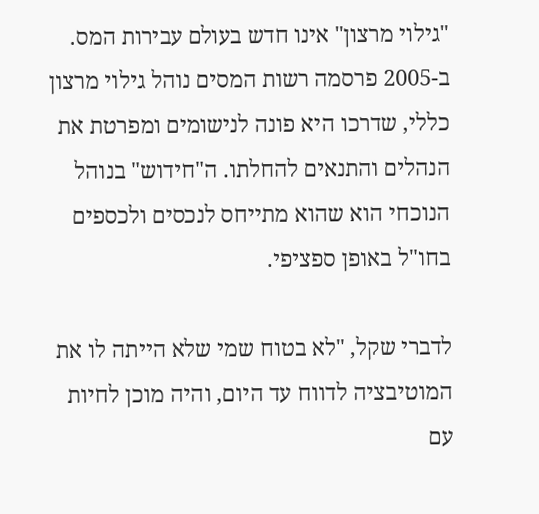"גילוי מרצון" אינו חדש בעולם עבירות המס. ב-2005 פרסמה רשות המסים נוהל גילוי מרצון כללי, שדרכו היא פונה לנישומים ומפרטת את הנהלים והתנאים להחלתו. ה"חידוש" בנוהל הנוכחי הוא שהוא מתייחס לנכסים ולכספים בחו"ל באופן ספציפי.

לדברי שקל, "לא בטוח שמי שלא הייתה לו את המוטיבציה לדווח עד היום, והיה מוכן לחיות עם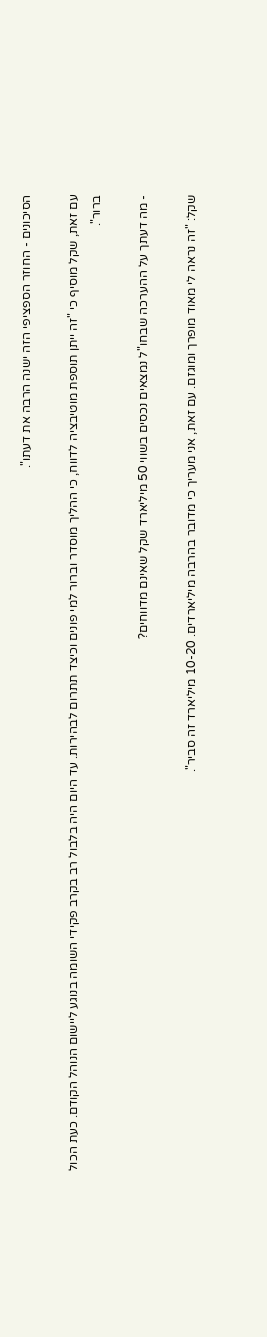הסיכונים - החוזר הספציפי הזה ישנה הרבה את דעתו".

עם זאת, שקל מוסיף כי "זה ייתן תוספת מוטיבציה לדווח, כי ההליך מוסדר וברור למי פונים וכיצד תתרום לבהירות. עד היום היה בלבול רב בקרב פקידי השומה בנוגע ליישום הנוהל הקודם. כעת הכול ברור".

- מה דעתך על ההערכה שבחו"ל נמצאים נכסים בשווי 50 מיליארד שקל שאינם מדווחים?

שקל: "זה נראה לי מאוד מופרך ומוגזם. עם זאת, אני מעריך כי מדובר בהרבה מיליארדים. 10-20 מיליארד זה סביר".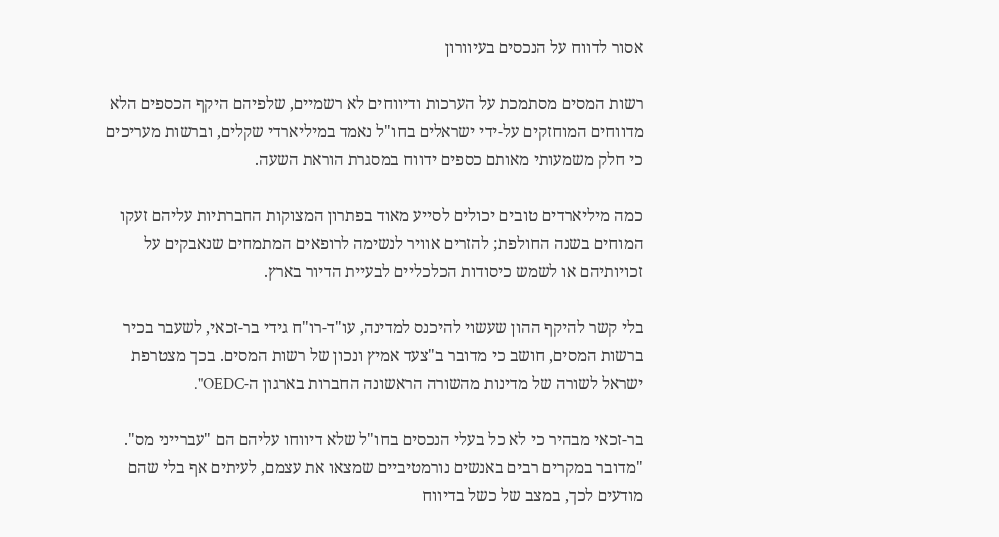אסור לדווח על הנכסים בעיוורון

רשות המסים מסתמכת על הערכות ודיווחים לא רשמיים, שלפיהם היקף הכספים הלא מדווחים המוחזקים על-ידי ישראלים בחו"ל נאמד במיליארדי שקלים, וברשות מעריכים כי חלק משמעותי מאותם כספים ידווח במסגרת הוראת השעה.

כמה מיליארדים טובים יכולים לסייע מאוד בפתרון המצוקות החברתיות עליהם זעקו המוחים בשנה החולפת; להזרים אוויר לנשימה לרופאים המתמחים שנאבקים על זכויותיהם או לשמש כיסודות הכלכליים לבעיית הדיור בארץ.

בלי קשר להיקף ההון שעשוי להיכנס למדינה, עו"ד-רו"ח גידי בר-זכאי, לשעבר בכיר ברשות המסים, חושב כי מדובר ב"צעד אמיץ ונכון של רשות המסים. בכך מצטרפת ישראל לשורה של מדינות מהשורה הראשונה החברות בארגון ה-OEDC".

בר-זכאי מבהיר כי לא כל בעלי הנכסים בחו"ל שלא דיווחו עליהם הם "עברייני מס". "מדובר במקרים רבים באנשים נורמטיביים שמצאו את עצמם, לעיתים אף בלי שהם מודעים לכך, במצב של כשל בדיווח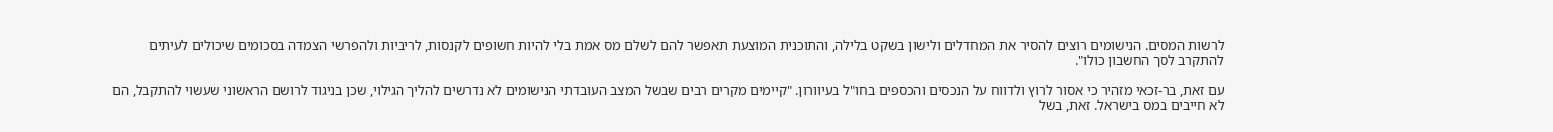לרשות המסים. הנישומים רוצים להסיר את המחדלים ולישון בשקט בלילה, והתוכנית המוצעת תאפשר להם לשלם מס אמת בלי להיות חשופים לקנסות, לריביות ולהפרשי הצמדה בסכומים שיכולים לעיתים להתקרב לסך החשבון כולו".

עם זאת, בר-זכאי מזהיר כי אסור לרוץ ולדווח על הנכסים והכספים בחו"ל בעיוורון. "קיימים מקרים רבים שבשל המצב העובדתי הנישומים לא נדרשים להליך הגילוי, שכן בניגוד לרושם הראשוני שעשוי להתקבל, הם לא חייבים במס בישראל. זאת, בשל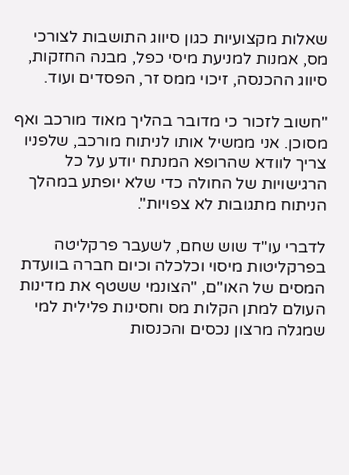שאלות מקצועיות כגון סיווג התושבות לצורכי מס, אמנות למניעת מיסי כפל, מבנה החזקות, סיווג ההכנסה, זיכוי ממס זר, הפסדים ועוד.

"חשוב לזכור כי מדובר בהליך מאוד מורכב ואף מסוכן. אני ממשיל אותו לניתוח מורכב, שלפניו צריך לוודא שהרופא המנתח יודע על כל הרגישויות של החולה כדי שלא יופתע במהלך הניתוח מתגובות לא צפויות".

לדברי עו"ד שוש שחם, לשעבר פרקליטה בפרקליטות מיסוי וכלכלה וכיום חברה בוועדת המסים של האו"ם, "הצונמי ששטף את מדינות העולם למתן הקלות מס וחסינות פלילית למי שמגלה מרצון נכסים והכנסות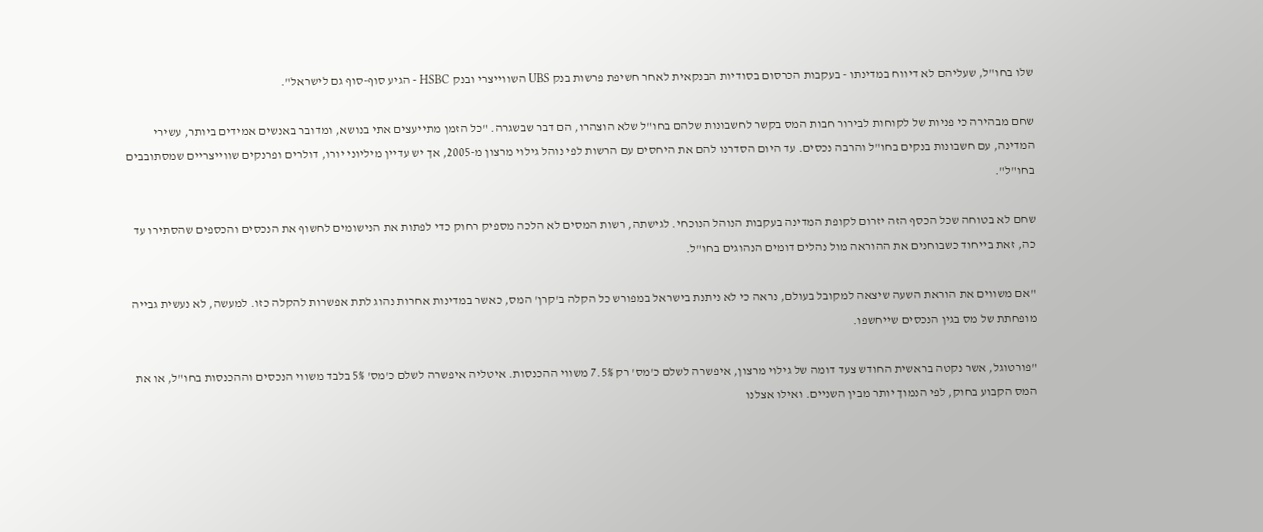שלו בחו"ל, שעליהם לא דיווח במדינתו - בעקבות הכרסום בסודיות הבנקאית לאחר חשיפת פרשות בנק UBS השווייצרי ובנק HSBC - הגיע סוף-סוף גם לישראל".

שחם מבהירה כי פניות של לקוחות לבירור חבות המס בקשר לחשבונות שלהם בחו"ל שלא הוצהרו, הם דבר שבשגרה. "כל הזמן מתייעצים אתי בנושא, ומדובר באנשים אמידים ביותר, עשירי המדינה, עם חשבונות בנקים בחו"ל והרבה נכסים. עד היום הסדרנו להם את היחסים עם הרשות לפי נוהל גילוי מרצון מ-2005, אך יש עדיין מיליוני יורו, דולרים ופרנקים שווייצריים שמסתובבים בחו"ל".

שחם לא בטוחה שכל הכסף הזה יזרום לקופת המדינה בעקבות הנוהל הנוכחי. לגישתה, רשות המסים לא הלכה מספיק רחוק כדי לפתות את הנישומים לחשוף את הנכסים והכספים שהסתירו עד כה, זאת בייחוד כשבוחנים את ההוראה מול נהלים דומים הנהוגים בחו"ל.

"אם משווים את הוראת השעה שיצאה למקובל בעולם, נראה כי לא ניתנת בישראל במפורש כל הקלה ב'קרן' המס, כאשר במדינות אחרות נהוג לתת אפשרות להקלה כזו. למעשה, לא נעשית גבייה מופחתת של מס בגין הנכסים שייחשפו.

"פורטוגל, אשר נקטה בראשית החודש צעד דומה של גילוי מרצון, איפשרה לשלם כ'מס' רק 7.5% משווי ההכנסות. איטליה איפשרה לשלם כ'מס' 5% בלבד משווי הנכסים וההכנסות בחו"ל, או את המס הקבוע בחוק, לפי הנמוך יותר מבין השניים. ואילו אצלנו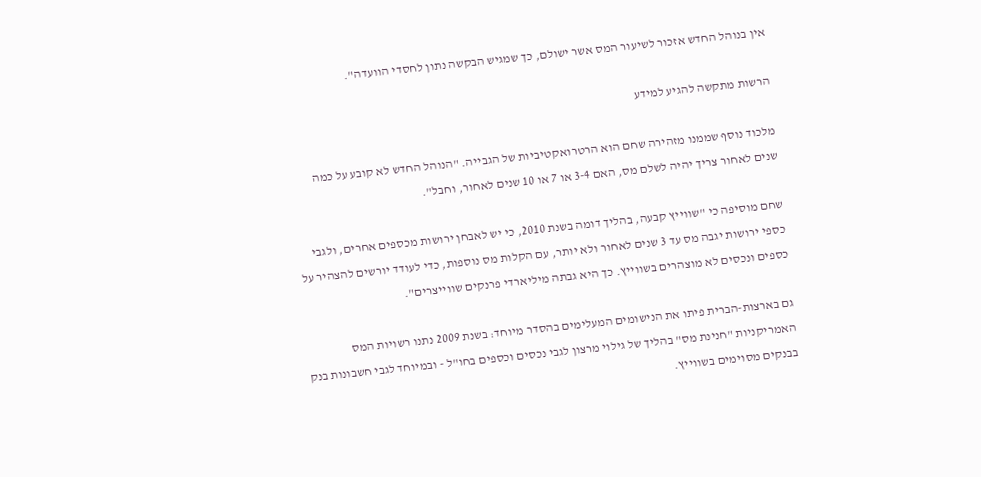אין בנוהל החדש אזכור לשיעור המס אשר ישולם, כך שמגיש הבקשה נתון לחסדי הוועדה".

הרשות מתקשה להגיע למידע

מלכוד נוסף שממנו מזהירה שחם הוא הרטרואקטיביות של הגבייה. "הנוהל החדש לא קובע על כמה שנים לאחור צריך יהיה לשלם מס, האם 3-4 או 7 או 10 שנים לאחור, וחבל".

שחם מוסיפה כי "שווייץ קבעה, בהליך דומה בשנת 2010, כי יש לאבחן ירושות מכספים אחרים, ולגבי כספי ירושות יגבה מס עד 3 שנים לאחור ולא יותר, עם הקלות מס נוספות, כדי לעודד יורשים להצהיר על כספים ונכסים לא מוצהרים בשווייץ. כך היא גבתה מיליארדי פרנקים שווייצרים".

גם בארצות-הברית פיתו את הנישומים המעלימים בהסדר מיוחד: בשנת 2009 נתנו רשויות המס האמריקניות "חנינת מס" בהליך של גילוי מרצון לגבי נכסים וכספים בחו"ל - ובמיוחד לגבי חשבונות בנק בבנקים מסוימים בשווייץ.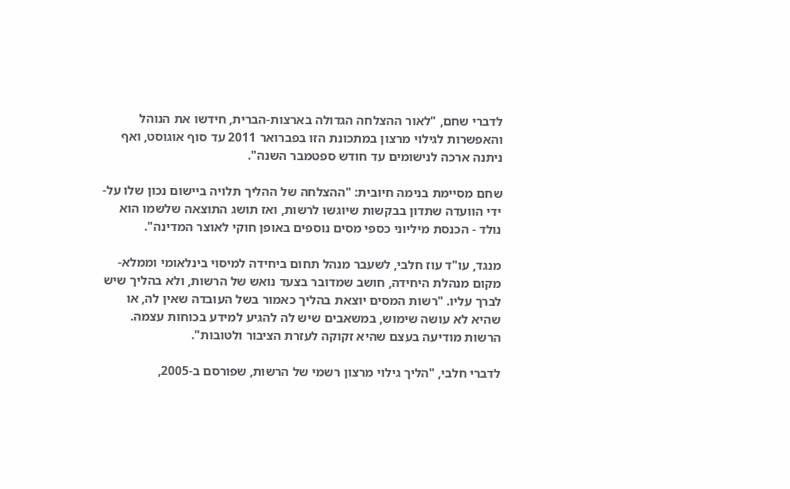לדברי שחם, "לאור ההצלחה הגדולה בארצות-הברית, חידשו את הנוהל והאפשרות לגילוי מרצון במתכונת הזו בפברואר 2011 עד סוף אוגוסט, ואף ניתנה ארכה לנישומים עד חודש ספטמבר השנה".

שחם מסיימת בנימה חיובית: "ההצלחה של ההליך תלויה ביישום נכון שלו על-ידי הוועדה שתדון בבקשות שיוגשו לרשות, ואז תושג התוצאה שלשמו הוא נולד - הכנסת מיליוני כספי מסים נוספים באופן חוקי לאוצר המדינה".

מנגד, עו"ד עוז חלבי, לשעבר מנהל תחום ביחידה למיסוי בינלאומי וממלא-מקום מנהלת היחידה, חושב שמדובר בצעד נואש של הרשות, ולא בהליך שיש לברך עליו. "רשות המסים יוצאת בהליך כאמור בשל העובדה שאין לה, או שהיא לא עושה שימוש, במשאבים שיש לה להגיע למידע בכוחות עצמה. הרשות מודיעה בעצם שהיא זקוקה לעזרת הציבור ולטובות".

לדברי חלבי, "הליך גילוי מרצון רשמי של הרשות, שפורסם ב-2005,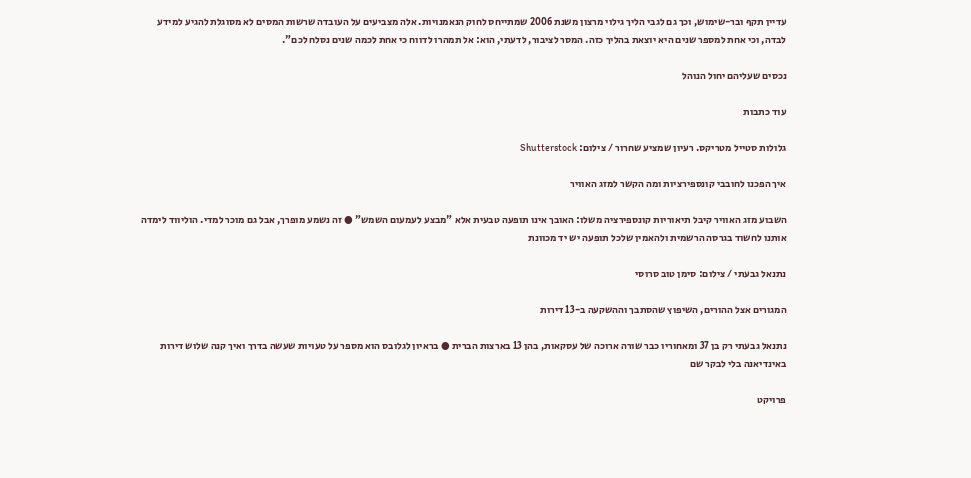עדיין תקף ובר-שימוש, וכך גם לגבי הליך גילוי מרצון משנת 2006 שמתייחס לחוק הנאמנויות. אלה מצביעים על העובדה שרשות המסים לא מסוגלת להגיע למידע לבדה, וכי אחת למספר שנים היא יוצאת בהליך כזה. המסר לציבור, לדעתי, הוא: אל תמהרו לדווח כי אחת לכמה שנים נסלח לכם".

נכסים שעליהם יחול הנוהל

עוד כתבות

גלולות סטייל מטריקס. רעיון שמציע שחרור / צילום: Shutterstock

איך הפכנו לחובבי קונספירציות ומה הקשר למזג האוויר

השבוע מזג האוויר קיבל תיאוריות קונספירציה משלו: האובך אינו תופעה טבעית אלא "מבצע לעמעום השמש" ● זה נשמע מופרך, אבל גם מוכר למדי. הוליווד לימדה אותנו לחשוד בגרסה הרשמית ולהאמין שלכל תופעה יש יד מכוונת

נתנאל גבעתי / צילום: סימן טוב סרוסי

המגורים אצל ההורים, השיפוץ שהסתבך וההשקעה ב-13 דירות

נתנאל גבעתי רק בן 37 ומאחוריו כבר שורה ארוכה של עסקאות, בהן 13 בארצות הברית ● בראיון לגלובס הוא מספר על טעויות שעשה בדרך ואיך קנה שלוש דירות באינדיאנה בלי לבקר שם

פרויקט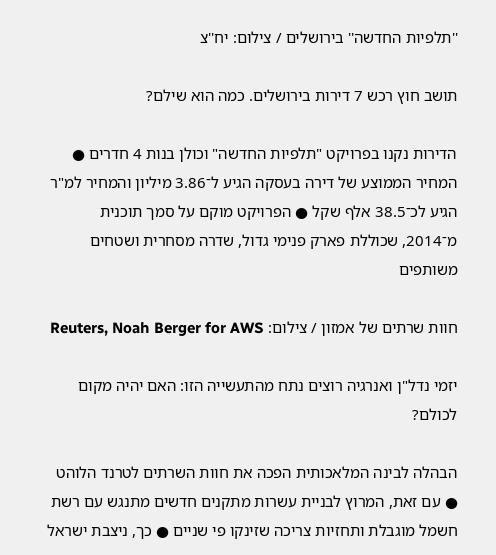''תלפיות החדשה'' בירושלים / צילום: יח''צ

תושב חוץ רכש 7 דירות בירושלים. כמה הוא שילם?

הדירות נקנו בפרויקט "תלפיות החדשה" וכולן בנות 4 חדרים ● המחיר הממוצע של דירה בעסקה הגיע ל־3.86 מיליון והמחיר למ"ר הגיע לכ־38.5 אלף שקל ● הפרויקט מוקם על סמך תוכנית מ־2014, שכוללת פארק פנימי גדול, שדרה מסחרית ושטחים משותפים

חוות שרתים של אמזון / צילום: Reuters, Noah Berger for AWS

יזמי נדל"ן ואנרגיה רוצים נתח מהתעשייה הזו: האם יהיה מקום לכולם?

הבהלה לבינה המלאכותית הפכה את חוות השרתים לטרנד הלוהט ● עם זאת, המרוץ לבניית עשרות מתקנים חדשים מתנגש עם רשת חשמל מוגבלת ותחזיות צריכה שזינקו פי שניים ● כך, ניצבת ישראל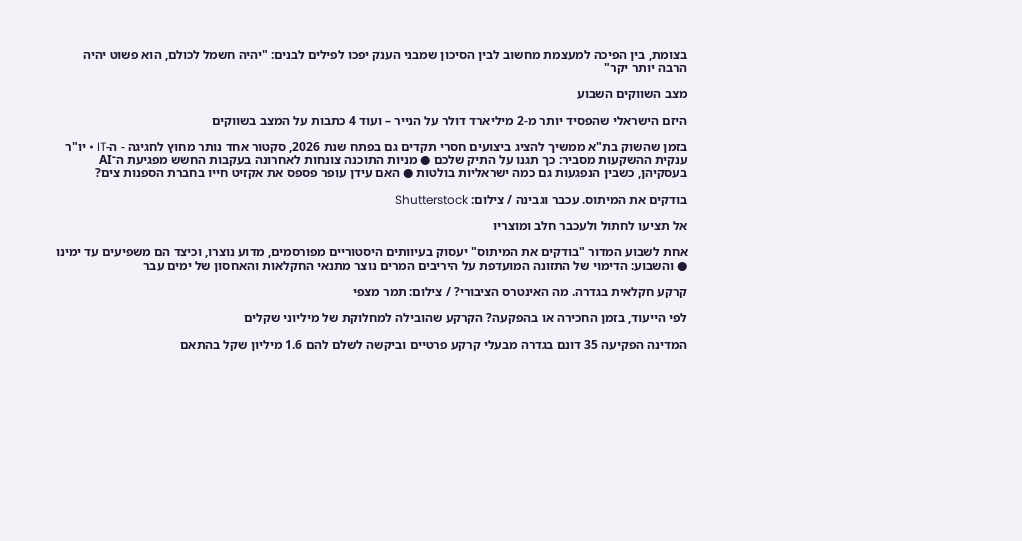בצומת, בין הפיכה למעצמת מחשוב לבין הסיכון שמבני הענק יפכו לפילים לבנים: "יהיה חשמל לכולם, הוא פשוט יהיה הרבה יותר יקר"

מצב השווקים השבוע

היזם הישראלי שהפסיד יותר מ-2 מיליארד דולר על הנייר – ועוד 4 כתבות על המצב בשווקים

בזמן שהשוק בת"א ממשיך להציג ביצועים חסרי תקדים גם בפתח שנת 2026, סקטור אחד נותר מחוץ לחגיגה - ה-IT • יו"ר ענקית ההשקעות מסביר: כך תגנו על התיק שלכם ● מניות התוכנה צונחות לאחרונה בעקבות החשש מפגיעת ה־AI בעסקיהן, כשבין הנפגעות גם כמה ישראליות בולטות ● האם עידן עופר פספס את אקזיט חייו בחברת הספנות צים?

בודקים את המיתוס. עכבר וגבינה / צילום: Shutterstock

אל תציעו לחתול ולעכבר חלב ומוצריו

אחת לשבוע המדור "בודקים את המיתוס" יעסוק בעיוותים היסטוריים מפורסמים, מדוע נוצרו, וכיצד הם משפיעים עד ימינו ● והשבוע: הדימוי של התזונה המועדפת על היריבים המרים נוצר מתנאי החקלאות והאחסון של ימים עבר

קרקע חקלאית בגדרה. מה האינטרס הציבורי? / צילום: תמר מצפי

לפי הייעוד, בזמן החכירה או בהפקעה? הקרקע שהובילה למחלוקת של מיליוני שקלים

המדינה הפקיעה 35 דונם בגדרה מבעלי קרקע פרטיים וביקשה לשלם להם 1.6 מיליון שקל בהתאם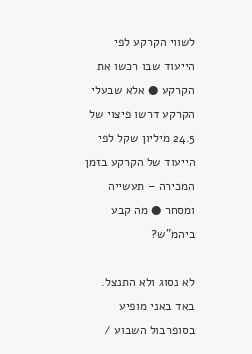לשווי הקרקע לפי הייעוד שבו רכשו את הקרקע ● אלא שבעלי הקרקע דרשו פיצוי של 24.5 מיליון שקל לפי הייעוד של הקרקע בזמן המכירה – תעשייה ומסחר ● מה קבע ביהמ"ש?

לא נסוג ולא התנצל. באד באני מופיע בסופרבול השבוע /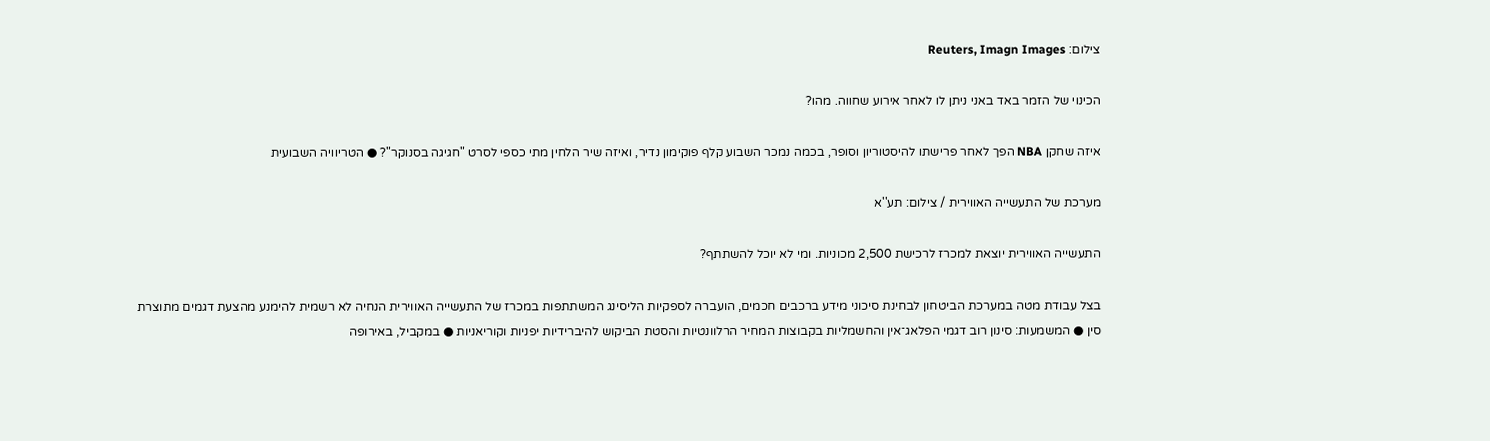צילום: Reuters, Imagn Images

הכינוי של הזמר באד באני ניתן לו לאחר אירוע שחווה. מהו?

איזה שחקן NBA הפך לאחר פרישתו להיסטוריון וסופר, בכמה נמכר השבוע קלף פוקימון נדיר, ואיזה שיר הלחין מתי כספי לסרט "חגיגה בסנוקר"? ● הטריוויה השבועית

מערכת של התעשייה האווירית / צילום: תע''א

התעשייה האווירית יוצאת למכרז לרכישת 2,500 מכוניות. ומי לא יוכל להשתתף?

בצל עבודת מטה במערכת הביטחון לבחינת סיכוני מידע ברכבים חכמים, הועברה לספקיות הליסינג המשתתפות במכרז של התעשייה האווירית הנחיה לא רשמית להימנע מהצעת דגמים מתוצרת סין ● המשמעות: סינון רוב דגמי הפלאג־אין והחשמליות בקבוצות המחיר הרלוונטיות והסטת הביקוש להיברידיות יפניות וקוריאניות ● במקביל, באירופה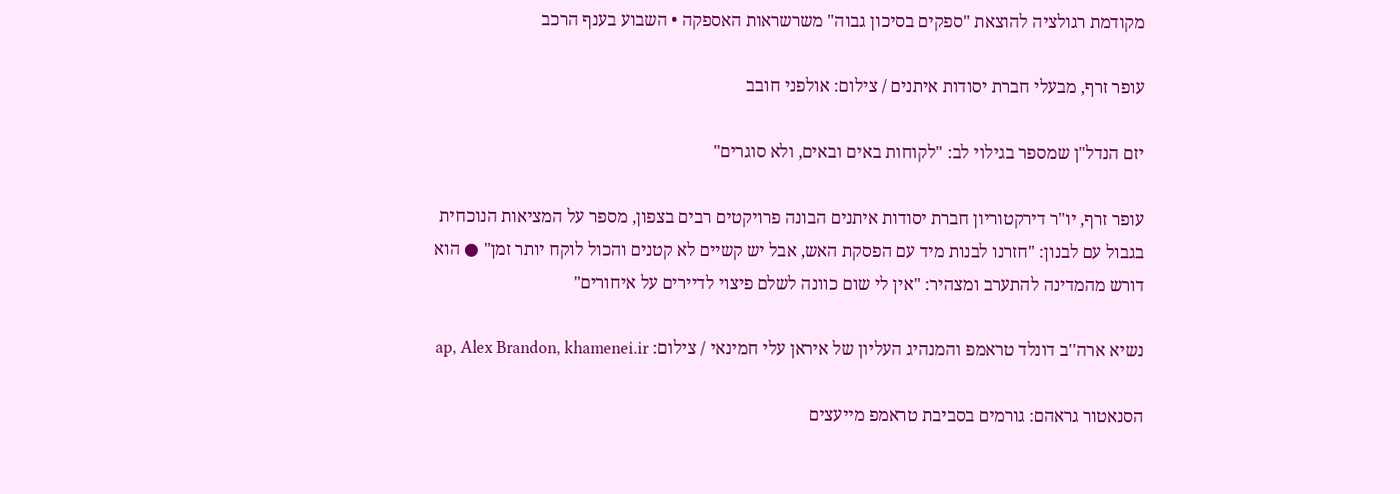מקודמת רגולציה להוצאת "ספקים בסיכון גבוה" משרשראות האספקה • השבוע בענף הרכב

עופר זרף, מבעלי חברת יסודות איתנים / צילום: אולפני חובב

יזם הנדל"ן שמספר בגילוי לב: "לקוחות באים ובאים, ולא סוגרים"

עופר זרף, יו"ר דירקטוריון חברת יסודות איתנים הבונה פרויקטים רבים בצפון, מספר על המציאות הנוכחית בגבול עם לבנון: "חזרנו לבנות מיד עם הפסקת האש, אבל יש קשיים לא קטנים והכול לוקח יותר זמן" ● הוא דורש מהמדינה להתערב ומצהיר: "אין לי שום כוונה לשלם פיצוי לדיירים על איחורים"

נשיא ארה''ב דונלד טראמפ והמנהיג העליון של איראן עלי חמינאי / צילום: ap, Alex Brandon, khamenei.ir

הסנאטור גראהם: גורמים בסביבת טראמפ מייעצים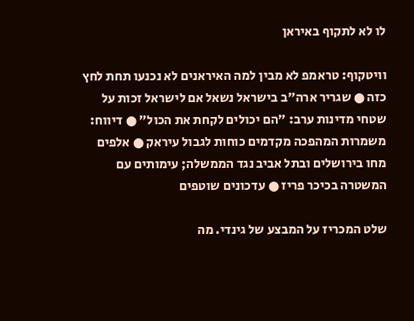לו לא לתקוף באיראן

וויטקוף: טראמפ לא מבין למה האיראנים לא נכנעו תחת לחץ כזה ● שגריר ארה"ב בישראל נשאל אם לישראל זכות על שטחי מדינות ערב: "הם יכולים לקחת את הכול" ● דיווח: משמרות המהפכה מקדמים כוחות לגבול עיראק ● אלפים מחו בירושלים ובתל אביב נגד הממשלה; עימותים עם המשטרה בכיכר פריז ● עדכונים שוטפים

שלט המכריז על המבצע של גינדי. מה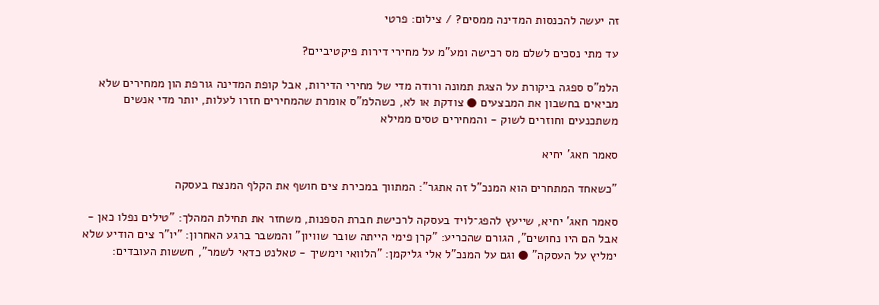זה יעשה להכנסות המדינה ממסים? / צילום: פרטי

עד מתי נסכים לשלם מס רכישה ומע"מ על מחירי דירות פיקטיביים?

הלמ"ס ספגה ביקורת על הצגת תמונה ורודה מדי של מחירי הדירות, אבל קופת המדינה גורפת הון ממחירים שלא מביאים בחשבון את המבצעים ● צודקת או לא, כשהלמ"ס אומרת שהמחירים חזרו לעלות, יותר מדי אנשים משתכנעים וחוזרים לשוק - והמחירים טסים ממילא

סאמר חאג' יחיא

"כשאחד המתחרים הוא המנכ"ל זה אתגר": המתווך במכירת צים חושף את הקלף המנצח בעסקה

סאמר חאג' יחיא, שייעץ להפג־לויד בעסקה לרכישת חברת הספנות, משחזר את תחילת המהלך: "טילים נפלו כאן - אבל הם היו נחושים", הגורם שהכריע: "קרן פימי הייתה שובר שוויון" והמשבר ברגע האחרון: "יו"ר צים הודיע שלא ימליץ על העסקה" ● וגם על המנכ"ל אלי גליקמן: "הלוואי וימשיך - טאלנט כדאי לשמר", חששות העובדים: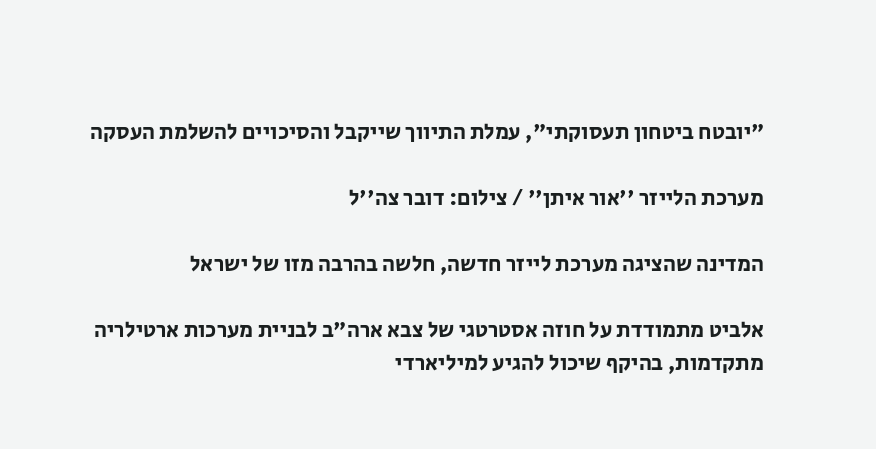"יובטח ביטחון תעסוקתי", עמלת התיווך שייקבל והסיכויים להשלמת העסקה

מערכת הלייזר ''אור איתן'' / צילום: דובר צה''ל

המדינה שהציגה מערכת לייזר חדשה, חלשה בהרבה מזו של ישראל

אלביט מתמודדת על חוזה אסטרטגי של צבא ארה"ב לבניית מערכות ארטילריה מתקדמות, בהיקף שיכול להגיע למיליארדי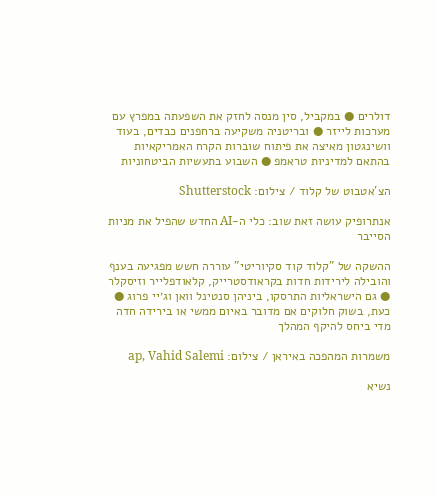דולרים ● במקביל, סין מנסה לחזק את השפעתה במפרץ עם מערכות לייזר ● ובריטניה משקיעה ברחפנים כבדים, בעוד וושינגטון מאיצה את פיתוח שוברות הקרח האמריקאיות בהתאם למדיניות טראמפ ● השבוע בתעשיות הביטחוניות

הצ'אטבוט של קלוד / צילום: Shutterstock

אנתרופיק עושה זאת שוב: כלי ה-AI החדש שהפיל את מניות הסייבר

ההשקה של "קלוד קוד סקיוריטי" עוררה חשש מפגיעה בענף והובילה לירידות חדות בקראודסטרייק, קלאודפלייר וזיסקלר ● גם הישראליות התרסקו, ביניהן סנטינל וואן וג׳יי פרוג ● כעת, בשוק חלוקים אם מדובר באיום ממשי או בירידה חדה מדי ביחס להיקף המהלך

משמרות המהפכה באיראן / צילום: ap, Vahid Salemi

נשיא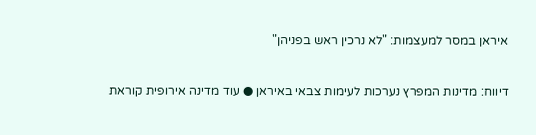איראן במסר למעצמות: "לא נרכין ראש בפניהן"

דיווח: מדינות המפרץ נערכות לעימות צבאי באיראן ● עוד מדינה אירופית קוראת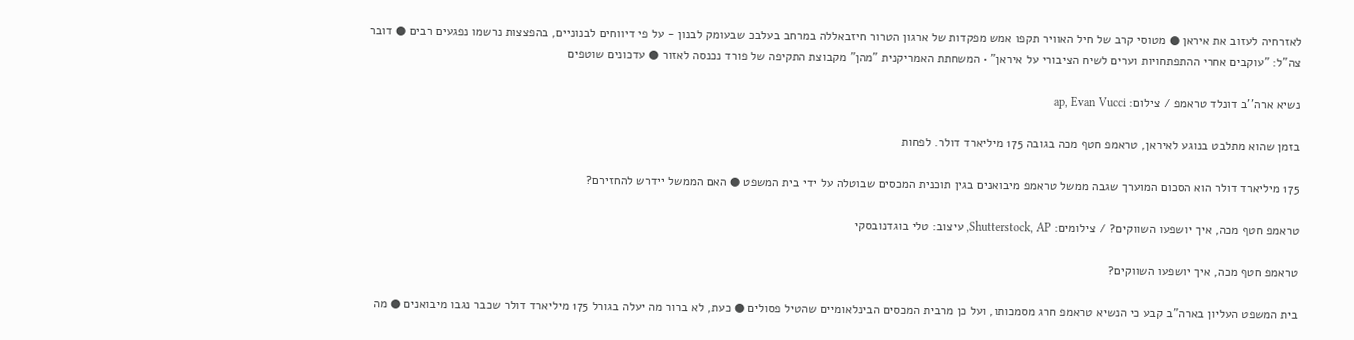לאזרחיה לעזוב את איראן ● מטוסי קרב של חיל האוויר תקפו אמש מפקדות של ארגון הטרור חיזבאללה במרחב בעלבכ שבעומק לבנון - על פי דיווחים לבנוניים, בהפצצות נרשמו נפגעים רבים ● דובר צה"ל: "עוקבים אחרי ההתפתחויות וערים לשיח הציבורי על איראן" • המשחתת האמריקנית "מהן" מקבוצת התקיפה של פורד נכנסה לאזור ● עדכונים שוטפים

נשיא ארה''ב דונלד טראמפ / צילום: ap, Evan Vucci

בזמן שהוא מתלבט בנוגע לאיראן, טראמפ חטף מכה בגובה 175 מיליארד דולר. לפחות

175 מיליארד דולר הוא הסכום המוערך שגבה ממשל טראמפ מיבואנים בגין תוכנית המכסים שבוטלה על ידי בית המשפט ● האם הממשל יידרש להחזירם?

טראמפ חטף מכה, איך יושפעו השווקים? / צילומים: Shutterstock, AP, עיצוב: טלי בוגדנובסקי

טראמפ חטף מכה, איך יושפעו השווקים?

בית המשפט העליון בארה"ב קבע כי הנשיא טראמפ חרג מסמכותו, ועל כן מרבית המכסים הבינלאומיים שהטיל פסולים ● כעת, לא ברור מה יעלה בגורל 175 מיליארד דולר שכבר נגבו מיבואנים ● מה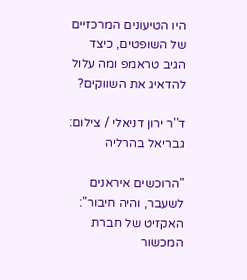היו הטיעונים המרכזיים של השופטים, כיצד הגיב טראמפ ומה עלול להדאיג את השווקים?

ד''ר ירון דניאלי / צילום: גבריאל בהרליה

"הרוכשים איראנים לשעבר, והיה חיבור": האקזיט של חברת המכשור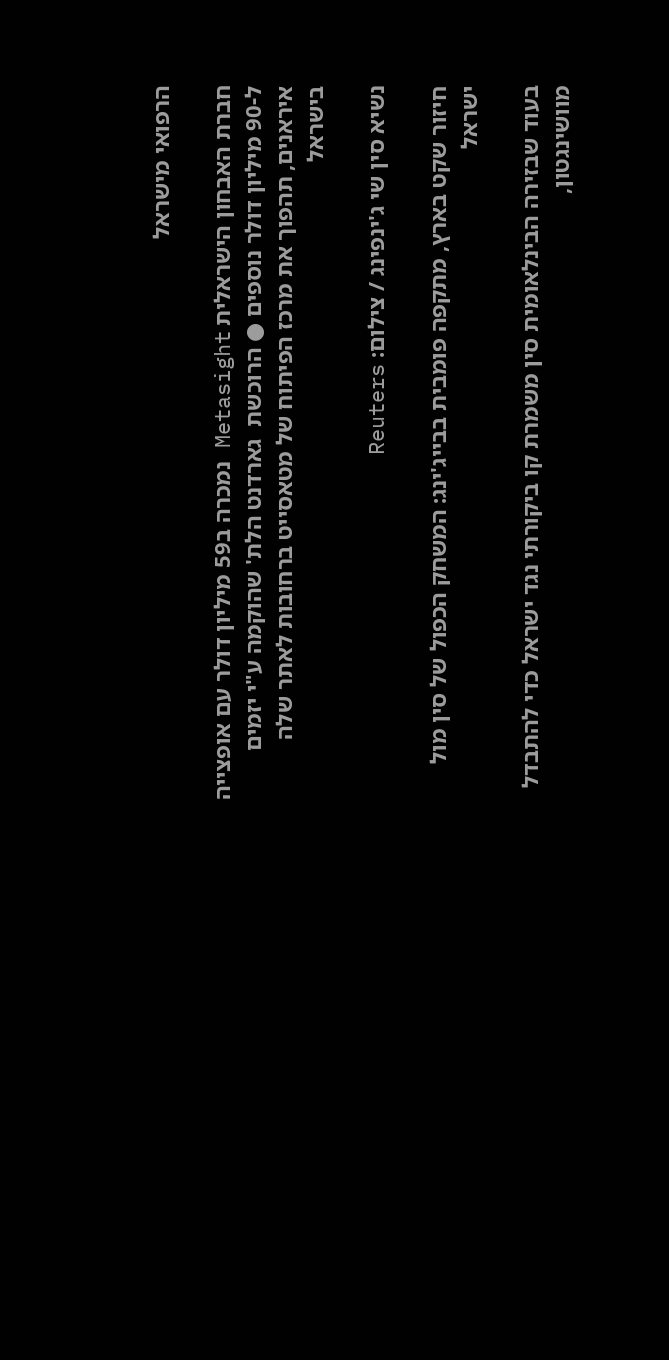הרפואי מישראל

חברת האבחון הישראלית Metasight נמכרה ב59 מיליון דולר עם אופצייה ל-90 מיליון דולר נוספים ● הרוכשת  גארדנט הלת' שהוקמה ע"י יזמים איראנים, תהפוך את מרכז הפיתוח של מטאסייט ברחובות לאתר שלה בישראל

נשיא סין שי ג'ינפינג / צילום: Reuters

חיזור שקט בארץ, מתקפה פומבית בבייג'ינג: המשחק הכפול של סין מול ישראל

בעוד שבזירה הבינלאומית סין משמרת קו ביקורתי נגד ישראל כדי להתבדל מוושינגטון,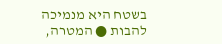בשטח היא מנמיכה להבות ● המטרה,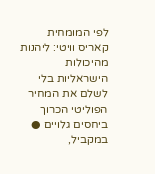לפי המומחית קאריס וויטי: ליהנות מהיכולות הישראליות בלי לשלם את המחיר הפוליטי הכרוך ביחסים גלויים ● במקביל,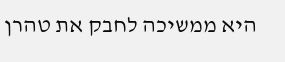היא ממשיכה לחבק את טהרן